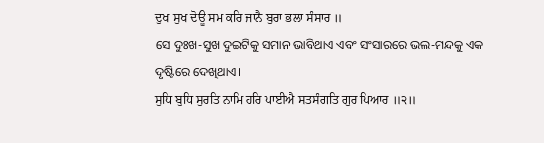ਦੁਖ ਸੁਖ ਦੋਊ ਸਮ ਕਰਿ ਜਾਨੈ ਬੁਰਾ ਭਲਾ ਸੰਸਾਰ ॥
ସେ ଦୁଃଖ-ସୁଖ ଦୁଇଟିକୁ ସମାନ ଭାବିଥାଏ ଏବଂ ସଂସାରରେ ଭଲ-ମନ୍ଦକୁ ଏକ ଦୃଷ୍ଟିରେ ଦେଖିଥାଏ।
ਸੁਧਿ ਬੁਧਿ ਸੁਰਤਿ ਨਾਮਿ ਹਰਿ ਪਾਈਐ ਸਤਸੰਗਤਿ ਗੁਰ ਪਿਆਰ ॥੨॥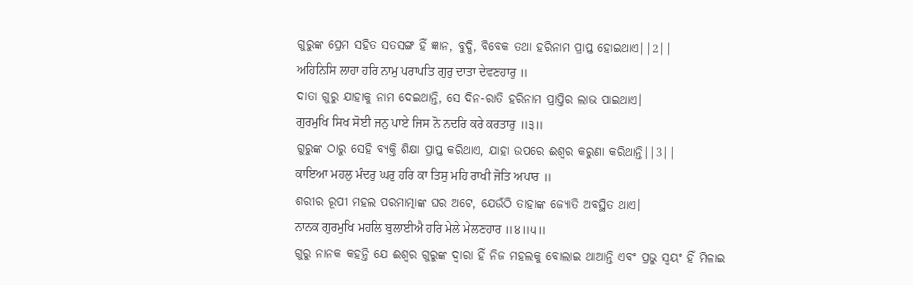ଗୁରୁଙ୍କ ପ୍ରେମ ସହିତ ସତସଙ୍ଗ ହିଁ ଜ୍ଞାନ, ବୁଦ୍ଧି, ବିବେକ ତଥା ହରିନାମ ପ୍ରାପ୍ତ ହୋଇଥାଏ||2||
ਅਹਿਨਿਸਿ ਲਾਹਾ ਹਰਿ ਨਾਮੁ ਪਰਾਪਤਿ ਗੁਰੁ ਦਾਤਾ ਦੇਵਣਹਾਰੁ ॥
ଦାତା ଗୁରୁ ଯାହାକୁ ନାମ ଦେଇଥାନ୍ତି, ସେ ଦିନ-ରାତି ହରିନାମ ପ୍ରାପ୍ତିର ଲାଭ ପାଇଥାଏ।
ਗੁਰਮੁਖਿ ਸਿਖ ਸੋਈ ਜਨੁ ਪਾਏ ਜਿਸ ਨੋ ਨਦਰਿ ਕਰੇ ਕਰਤਾਰੁ ॥੩॥
ଗୁରୁଙ୍କ ଠାରୁ ସେହି ବ୍ୟକ୍ତି ଶିକ୍ଷା ପ୍ରାପ୍ତ କରିଥାଏ, ଯାହା ଉପରେ ଈଶ୍ଵର କରୁଣା କରିଥାନ୍ତି||3||
ਕਾਇਆ ਮਹਲੁ ਮੰਦਰੁ ਘਰੁ ਹਰਿ ਕਾ ਤਿਸੁ ਮਹਿ ਰਾਖੀ ਜੋਤਿ ਅਪਾਰ ॥
ଶରୀର ରୂପୀ ମହଲ ପରମାତ୍ମାଙ୍କ ଘର ଅଟେ, ଯେଉଁଠି ତାହାଙ୍କ ଜ୍ୟୋତି ଅବସ୍ଥିତ ଥାଏ।
ਨਾਨਕ ਗੁਰਮੁਖਿ ਮਹਲਿ ਬੁਲਾਈਐ ਹਰਿ ਮੇਲੇ ਮੇਲਣਹਾਰ ॥੪॥੫॥
ଗୁରୁ ନାନକ କହନ୍ତି ଯେ ଈଶ୍ଵର ଗୁରୁଙ୍କ ଦ୍ଵାରା ହିଁ ନିଜ ମହଲକୁ ବୋଲାଇ ଥାଆନ୍ତି ଏବଂ ପ୍ରଭୁ ସ୍ଵୟଂ ହିଁ ମିଳାଇ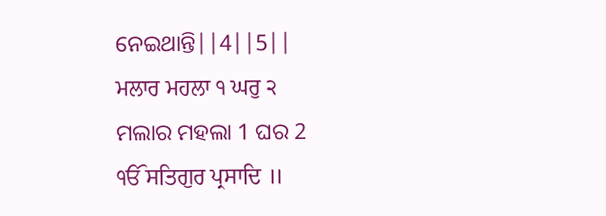ନେଇଥାନ୍ତି||4||5||
ਮਲਾਰ ਮਹਲਾ ੧ ਘਰੁ ੨
ମଲାର ମହଲା 1 ଘର 2
ੴ ਸਤਿਗੁਰ ਪ੍ਰਸਾਦਿ ॥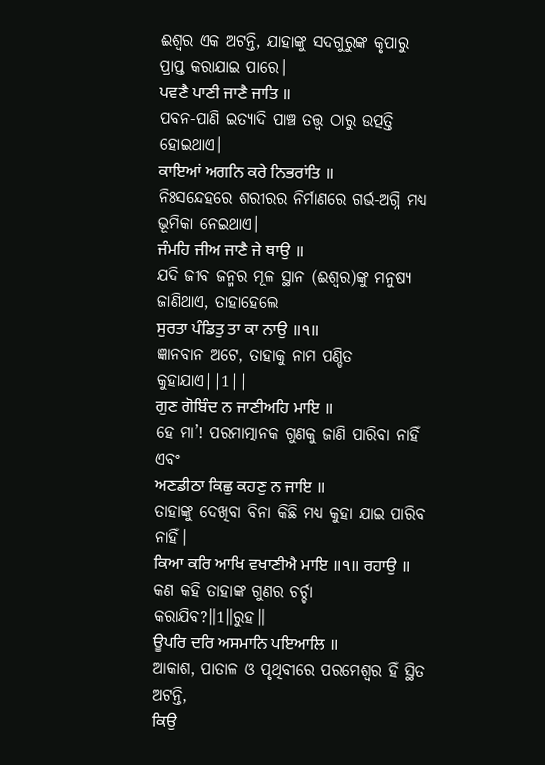ଈଶ୍ଵର ଏକ ଅଟନ୍ତି, ଯାହାଙ୍କୁ ସଦଗୁରୁଙ୍କ କୃପାରୁ ପ୍ରାପ୍ତ କରାଯାଇ ପାରେ।
ਪਵਣੈ ਪਾਣੀ ਜਾਣੈ ਜਾਤਿ ॥
ପବନ-ପାଣି ଇତ୍ୟାଦି ପାଞ୍ଚ ତତ୍ତ୍ଵ ଠାରୁ ଉତ୍ପତ୍ତି ହୋଇଥାଏ।
ਕਾਇਆਂ ਅਗਨਿ ਕਰੇ ਨਿਭਰਾਂਤਿ ॥
ନିଃସନ୍ଦେହରେ ଶରୀରର ନିର୍ମାଣରେ ଗର୍ଭ-ଅଗ୍ନି ମଧ୍ୟ ଭୂମିକା ନେଇଥାଏ।
ਜੰਮਹਿ ਜੀਅ ਜਾਣੈ ਜੇ ਥਾਉ ॥
ଯଦି ଜୀବ ଜନ୍ମର ମୂଳ ସ୍ଥାନ (ଈଶ୍ଵର)ଙ୍କୁ ମନୁଷ୍ୟ ଜାଣିଥାଏ, ତାହାହେଲେ
ਸੁਰਤਾ ਪੰਡਿਤੁ ਤਾ ਕਾ ਨਾਉ ॥੧॥
ଜ୍ଞାନବାନ ଅଟେ, ତାହାକୁ ନାମ ପଣ୍ଡିତ କୁହାଯାଏ||1||
ਗੁਣ ਗੋਬਿੰਦ ਨ ਜਾਣੀਅਹਿ ਮਾਇ ॥
ହେ ମା’! ପରମାତ୍ମାନକ ଗୁଣକୁ ଜାଣି ପାରିବା ନାହିଁ ଏବଂ
ਅਣਡੀਠਾ ਕਿਛੁ ਕਹਣੁ ਨ ਜਾਇ ॥
ତାହାଙ୍କୁ ଦେଖିବା ବିନା କିଛି ମଧ୍ୟ କୁହା ଯାଇ ପାରିବ ନାହିଁ।
ਕਿਆ ਕਰਿ ਆਖਿ ਵਖਾਣੀਐ ਮਾਇ ॥੧॥ ਰਹਾਉ ॥
କଣ କହି ତାହାଙ୍କ ଗୁଣର ଚର୍ଚ୍ଚା କରାଯିବ?॥1॥ରୁହ॥
ਊਪਰਿ ਦਰਿ ਅਸਮਾਨਿ ਪਇਆਲਿ ॥
ଆକାଶ, ପାତାଳ ଓ ପୃଥିବୀରେ ପରମେଶ୍ଵର ହିଁ ସ୍ଥିତ ଅଟନ୍ତି,
ਕਿਉ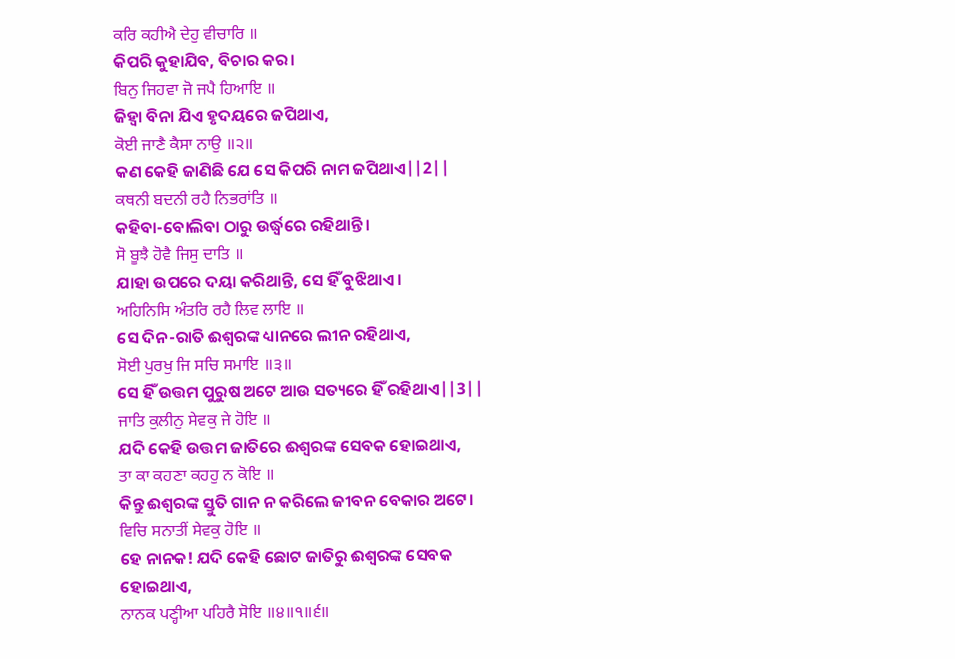ਕਰਿ ਕਹੀਐ ਦੇਹੁ ਵੀਚਾਰਿ ॥
କିପରି କୁହାଯିବ, ବିଚାର କର।
ਬਿਨੁ ਜਿਹਵਾ ਜੋ ਜਪੈ ਹਿਆਇ ॥
ଜିହ୍ଵା ବିନା ଯିଏ ହୃଦୟରେ ଜପିଥାଏ,
ਕੋਈ ਜਾਣੈ ਕੈਸਾ ਨਾਉ ॥੨॥
କଣ କେହି ଜାଣିଛି ଯେ ସେ କିପରି ନାମ ଜପିଥାଏ||2||
ਕਥਨੀ ਬਦਨੀ ਰਹੈ ਨਿਭਰਾਂਤਿ ॥
କହିବା-ବୋଲିବା ଠାରୁ ଉର୍ଦ୍ଧ୍ଵରେ ରହିଥାନ୍ତି।
ਸੋ ਬੂਝੈ ਹੋਵੈ ਜਿਸੁ ਦਾਤਿ ॥
ଯାହା ଉପରେ ଦୟା କରିଥାନ୍ତି, ସେ ହିଁ ବୁଝିଥାଏ।
ਅਹਿਨਿਸਿ ਅੰਤਰਿ ਰਹੈ ਲਿਵ ਲਾਇ ॥
ସେ ଦିନ-ରାତି ଈଶ୍ଵରଙ୍କ ଧ୍ୟାନରେ ଲୀନ ରହିଥାଏ,
ਸੋਈ ਪੁਰਖੁ ਜਿ ਸਚਿ ਸਮਾਇ ॥੩॥
ସେ ହିଁ ଉତ୍ତମ ପୁରୁଷ ଅଟେ ଆଉ ସତ୍ୟରେ ହିଁ ରହିଥାଏ||3||
ਜਾਤਿ ਕੁਲੀਨੁ ਸੇਵਕੁ ਜੇ ਹੋਇ ॥
ଯଦି କେହି ଉତ୍ତମ ଜାତିରେ ଈଶ୍ଵରଙ୍କ ସେବକ ହୋଇଥାଏ,
ਤਾ ਕਾ ਕਹਣਾ ਕਹਹੁ ਨ ਕੋਇ ॥
କିନ୍ତୁ ଈଶ୍ଵରଙ୍କ ସ୍ତୁତି ଗାନ ନ କରିଲେ ଜୀବନ ବେକାର ଅଟେ।
ਵਿਚਿ ਸਨਾਤੀਂ ਸੇਵਕੁ ਹੋਇ ॥
ହେ ନାନକ! ଯଦି କେହି ଛୋଟ ଜାତିରୁ ଈଶ୍ଵରଙ୍କ ସେବକ ହୋଇଥାଏ,
ਨਾਨਕ ਪਣ੍ਹੀਆ ਪਹਿਰੈ ਸੋਇ ॥੪॥੧॥੬॥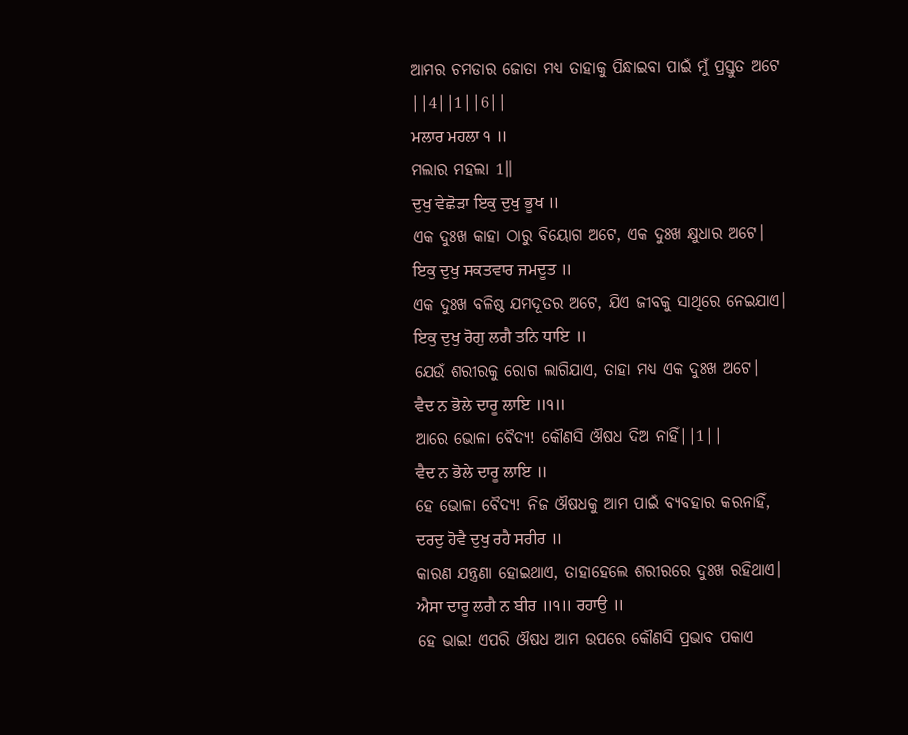ଆମର ଚମଡାର ଜୋତା ମଧ୍ୟ ତାହାକୁ ପିନ୍ଧାଇବା ପାଇଁ ମୁଁ ପ୍ରସ୍ତୁତ ଅଟେ ||4||1||6||
ਮਲਾਰ ਮਹਲਾ ੧ ॥
ମଲାର ମହଲା 1॥
ਦੁਖੁ ਵੇਛੋੜਾ ਇਕੁ ਦੁਖੁ ਭੂਖ ॥
ଏକ ଦୁଃଖ କାହା ଠାରୁ ବିୟୋଗ ଅଟେ, ଏକ ଦୁଃଖ କ୍ଷୁଧାର ଅଟେ।
ਇਕੁ ਦੁਖੁ ਸਕਤਵਾਰ ਜਮਦੂਤ ॥
ଏକ ଦୁଃଖ ବଳିଷ୍ଠ ଯମଦୂତର ଅଟେ, ଯିଏ ଜୀବକୁ ସାଥିରେ ନେଇଯାଏ।
ਇਕੁ ਦੁਖੁ ਰੋਗੁ ਲਗੈ ਤਨਿ ਧਾਇ ॥
ଯେଉଁ ଶରୀରକୁ ରୋଗ ଲାଗିଯାଏ, ତାହା ମଧ୍ୟ ଏକ ଦୁଃଖ ଅଟେ।
ਵੈਦ ਨ ਭੋਲੇ ਦਾਰੂ ਲਾਇ ॥੧॥
ଆରେ ଭୋଳା ବୈଦ୍ୟ! କୌଣସି ଔଷଧ ଦିଅ ନାହିଁ||1||
ਵੈਦ ਨ ਭੋਲੇ ਦਾਰੂ ਲਾਇ ॥
ହେ ଭୋଳା ବୈଦ୍ୟ! ନିଜ ଔଷଧକୁ ଆମ ପାଇଁ ବ୍ୟବହାର କରନାହିଁ,
ਦਰਦੁ ਹੋਵੈ ਦੁਖੁ ਰਹੈ ਸਰੀਰ ॥
କାରଣ ଯନ୍ତ୍ରଣା ହୋଇଥାଏ, ତାହାହେଲେ ଶରୀରରେ ଦୁଃଖ ରହିଥାଏ।
ਐਸਾ ਦਾਰੂ ਲਗੈ ਨ ਬੀਰ ॥੧॥ ਰਹਾਉ ॥
ହେ ଭାଇ! ଏପରି ଔଷଧ ଆମ ଉପରେ କୌଣସି ପ୍ରଭାବ ପକାଏ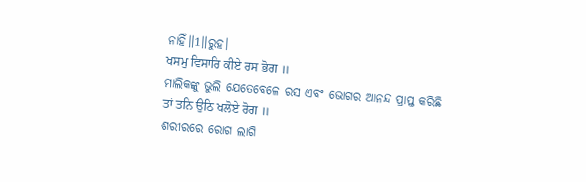ନାହିଁ॥1॥ରୁହ।
ਖਸਮੁ ਵਿਸਾਰਿ ਕੀਏ ਰਸ ਭੋਗ ॥
ମାଲିକଙ୍କୁ ଭୁଲି ଯେତେବେଳେ ରସ ଏବଂ ଭୋଗର ଆନନ୍ଦ ପ୍ରାପ୍ତ କରିଛି
ਤਾਂ ਤਨਿ ਉਠਿ ਖਲੋਏ ਰੋਗ ॥
ଶରୀରରେ ରୋଗ ଲାଗି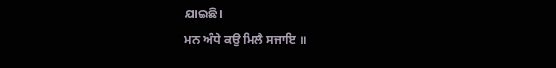ଯାଇଛି।
ਮਨ ਅੰਧੇ ਕਉ ਮਿਲੈ ਸਜਾਇ ॥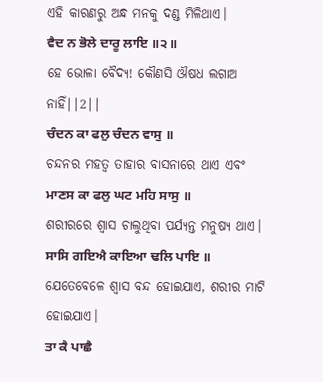ଏହି କାରଣରୁ ଅନ୍ଧ ମନକୁ ଦଣ୍ଡ ମିଳିଥାଏ।
ਵੈਦ ਨ ਭੋਲੇ ਦਾਰੂ ਲਾਇ ॥੨॥
ହେ ଭୋଳା ବୈଦ୍ୟ! କୌଣସି ଔଷଧ ଲଗାଅ ନାହିଁ||2||
ਚੰਦਨ ਕਾ ਫਲੁ ਚੰਦਨ ਵਾਸੁ ॥
ଚନ୍ଦନର ମହତ୍ଵ ତାହାର ବାସନାରେ ଥାଏ ଏବଂ
ਮਾਣਸ ਕਾ ਫਲੁ ਘਟ ਮਹਿ ਸਾਸੁ ॥
ଶରୀରରେ ଶ୍ଵାସ ଚାଲୁଥିବା ପର୍ଯ୍ୟନ୍ତ ମନୁଷ୍ୟ ଥାଏ।
ਸਾਸਿ ਗਇਐ ਕਾਇਆ ਢਲਿ ਪਾਇ ॥
ଯେତେବେଳେ ଶ୍ଵାସ ବନ୍ଦ ହୋଇଯାଏ, ଶରୀର ମାଟି ହୋଇଯାଏ।
ਤਾ ਕੈ ਪਾਛੈ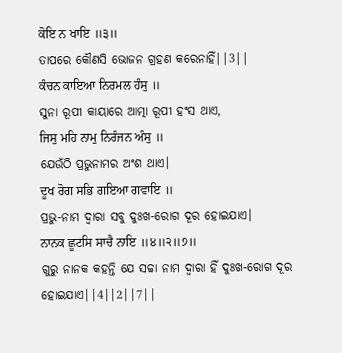ਕੋਇ ਨ ਖਾਇ ॥੩॥
ତାପରେ କୌଣସି ଭୋଜନ ଗ୍ରହଣ କରେନାହିଁ||3||
ਕੰਚਨ ਕਾਇਆ ਨਿਰਮਲ ਹੰਸੁ ॥
ସୁନା ରୂପୀ କାୟାରେ ଆତ୍ମା ରୂପୀ ହଂସ ଥାଏ,
ਜਿਸੁ ਮਹਿ ਨਾਮੁ ਨਿਰੰਜਨ ਅੰਸੁ ॥
ଯେଉଁଠି ପ୍ରଭୁନାମର ଅଂଶ ଥାଏ।
ਦੂਖ ਰੋਗ ਸਭਿ ਗਇਆ ਗਵਾਇ ॥
ପ୍ରଭୁ-ନାମ ଦ୍ଵାରା ସବୁ ଦୁଃଖ-ରୋଗ ଦୂର ହୋଇଯାଏ।
ਨਾਨਕ ਛੂਟਸਿ ਸਾਚੈ ਨਾਇ ॥੪॥੨॥੭॥
ଗୁରୁ ନାନକ କହନ୍ତି ଯେ ସଚ୍ଚା ନାମ ଦ୍ଵାରା ହିଁ ଦୁଃଖ-ରୋଗ ଦୂର ହୋଇଯାଏ||4||2||7||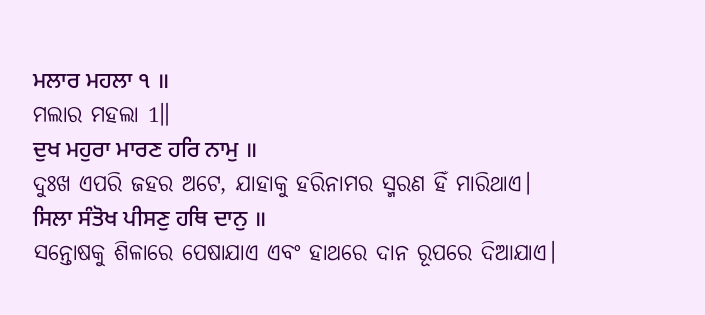ਮਲਾਰ ਮਹਲਾ ੧ ॥
ମଲାର ମହଲା 1॥
ਦੁਖ ਮਹੁਰਾ ਮਾਰਣ ਹਰਿ ਨਾਮੁ ॥
ଦୁଃଖ ଏପରି ଜହର ଅଟେ, ଯାହାକୁ ହରିନାମର ସ୍ମରଣ ହିଁ ମାରିଥାଏ।
ਸਿਲਾ ਸੰਤੋਖ ਪੀਸਣੁ ਹਥਿ ਦਾਨੁ ॥
ସନ୍ତୋଷକୁ ଶିଳାରେ ପେଷାଯାଏ ଏବଂ ହାଥରେ ଦାନ ରୂପରେ ଦିଆଯାଏ।